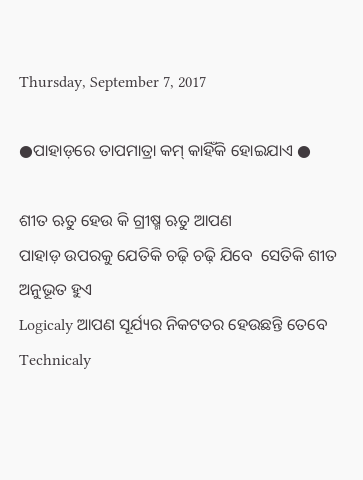Thursday, September 7, 2017

●ପାହାଡ଼ରେ ତାପମାତ୍ରା କମ୍ କାହିଁକି ହୋଇଯାଏ ●

ଶୀତ ଋତୁ ହେଉ କି ଗ୍ରୀଷ୍ମ ଋତୁ ଆପଣ
ପାହାଡ଼ ଉପରକୁ ଯେତିକି ଚଢ଼ି ଚଢ଼ି ଯିବେ  ସେତିକି ଶୀତ ଅନୁଭୂତ ହୁଏ
Logicaly ଆପଣ ସୂର୍ଯ୍ୟର ନିକଟତର ହେଉଛନ୍ତି ତେବେ Technicaly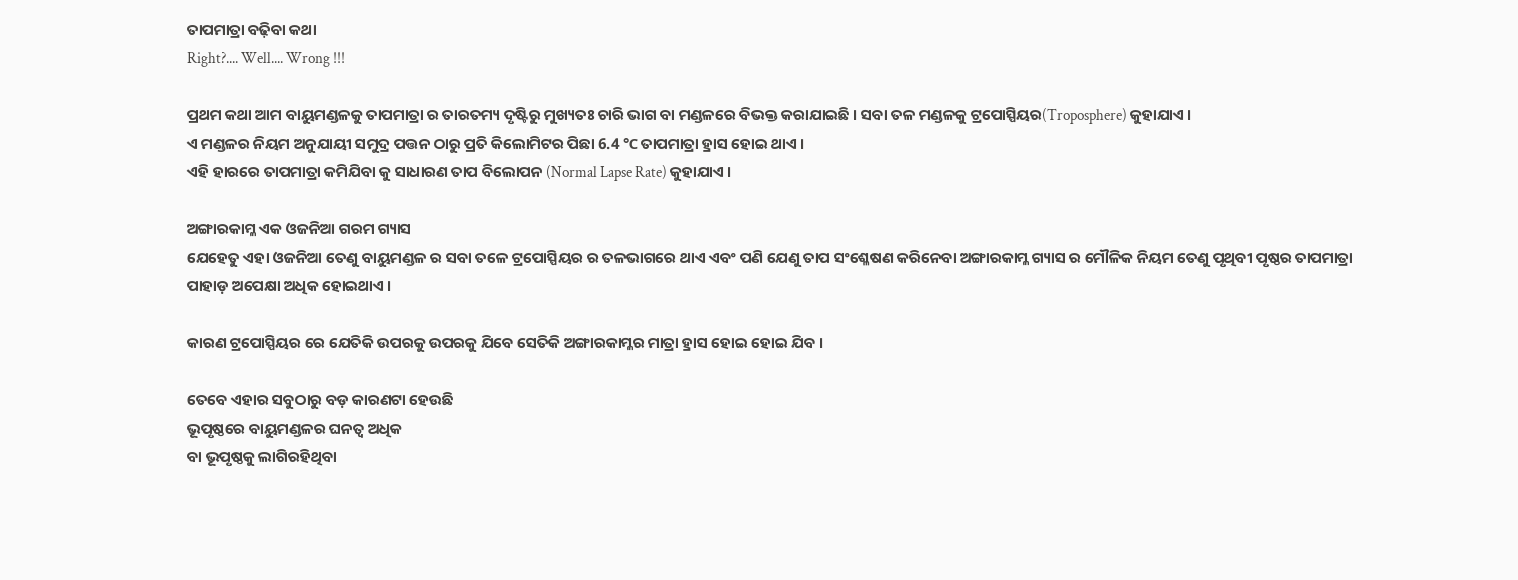ତାପମାତ୍ରା ବଢ଼ିବା କଥା
Right?.... Well.... Wrong !!!

ପ୍ରଥମ କଥା ଆମ ବାୟୁମଣ୍ଡଳକୁ ତାପମାତ୍ରା ର ତାରତମ୍ୟ ଦୃଷ୍ଟିରୁ ମୁଖ୍ୟତଃ ଚାରି ଭାଗ ବା ମଣ୍ଡଳରେ ବିଭକ୍ତ କରାଯାଇଛି । ସବା ତଳ ମଣ୍ଡଳକୁ ଟ୍ରପୋସ୍ପିୟର(Troposphere) କୁହାଯାଏ ।
ଏ ମଣ୍ଡଳର ନିୟମ ଅନୁଯାୟୀ ସମୁଦ୍ର ପତ୍ତନ ଠାରୁ ପ୍ରତି କିଲୋମିଟର ପିଛା 6.4 ℃ ତାପମାତ୍ରା ହ୍ରାସ ହୋଇ ଥାଏ ।
ଏହି ହାରରେ ତାପମାତ୍ରା କମିଯିବା କୁ ସାଧାରଣ ତାପ ବିଲୋପନ (Normal Lapse Rate) କୁହାଯାଏ ।

ଅଙ୍ଗାରକାମ୍ଳ ଏକ ଓଜନିଆ ଗରମ ଗ୍ୟାସ
ଯେହେତୁ ଏହା ଓଜନିଆ ତେଣୁ ବାୟୁମଣ୍ଡଳ ର ସବା ତଳେ ଟ୍ରପୋସ୍ପିୟର ର ତଳଭାଗରେ ଥାଏ ଏବଂ ପଣି ଯେଣୁ ତାପ ସଂଶ୍ଳେଷଣ କରିନେବା ଅଙ୍ଗାରକାମ୍ଳ ଗ୍ୟାସ ର ମୌଳିକ ନିୟମ ତେଣୁ ପୃଥିବୀ ପୃଷ୍ଠର ତାପମାତ୍ରା
ପାହାଡ଼ ଅପେକ୍ଷା ଅଧିକ ହୋଇଥାଏ ।

କାରଣ ଟ୍ରପୋସ୍ପିୟର ରେ ଯେତିକି ଉପରକୁ ଉପରକୁ ଯିବେ ସେତିକି ଅଙ୍ଗାରକାମ୍ଳର ମାତ୍ରା ହ୍ରାସ ହୋଇ ହୋଇ ଯିବ ।

ତେବେ ଏହାର ସବୁଠାରୁ ବଡ଼ କାରଣଟା ହେଉଛି
ଭୂପୃଷ୍ଠରେ ବାୟୁମଣ୍ଡଳର ଘନତ୍ବ ଅଧିକ
ବା ଭୂପୃଷ୍ଠକୁ ଲାଗିରହିଥିବା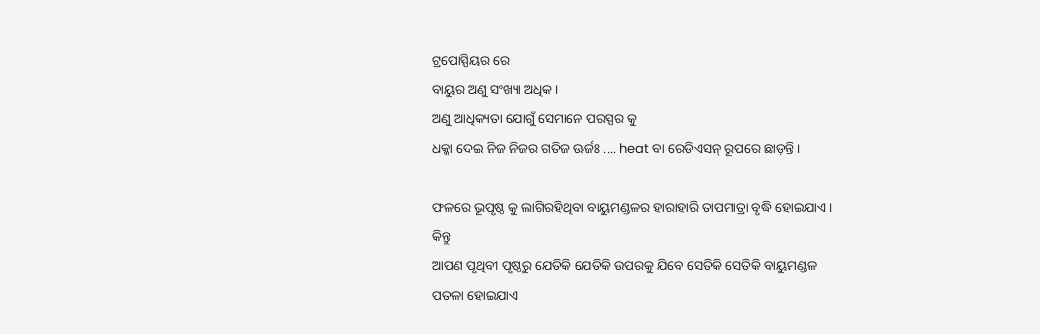ଟ୍ରପୋସ୍ପିୟର ରେ
ବାୟୁର ଅଣୁ ସଂଖ୍ୟା ଅଧିକ ।
ଅଣୁ ଆଧିକ୍ୟତା ଯୋଗୁଁ ସେମାନେ ପରସ୍ପର କୁ
ଧକ୍କା ଦେଇ ନିଜ ନିଜର ଗତିଜ ଊର୍ଜଃ .... heat ବା ରେଡିଏସନ୍ ରୂପରେ ଛାଡ଼ନ୍ତି ।

ଫଳରେ ଭୂପୃଷ୍ଠ କୁ ଲାଗିରହିଥିବା ବାୟୁମଣ୍ଡଳର ହାରାହାରି ତାପମାତ୍ରା ବୃଦ୍ଧି ହୋଇଯାଏ ।
କିନ୍ତୁ
ଆପଣ ପୃଥିବୀ ପୃଷ୍ଠରୁ ଯେତିକି ଯେତିକି ଉପରକୁ ଯିବେ ସେତିକି ସେତିକି ବାୟୁମଣ୍ଡଳ
ପତଳା ହୋଇଯାଏ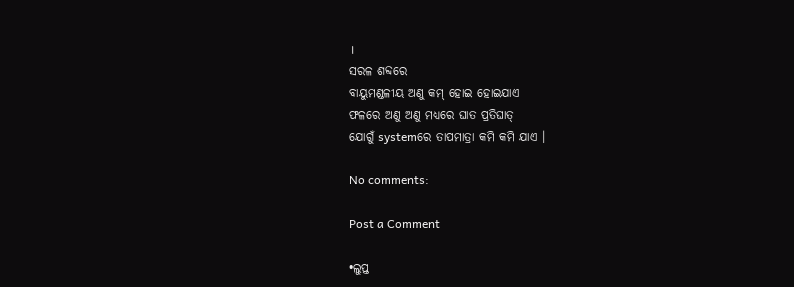।
ସରଳ ଶବ୍ଦରେ
ବାୟୁମଣ୍ଡଳୀୟ ଅଣୁ କମ୍ ହୋଇ ହୋଇଯାଏ
ଫଳରେ ଅଣୁ ଅଣୁ ମଧ୍ୟରେ ଘାତ ପ୍ରତିଘାତ୍
ଯୋଗୁଁ systemରେ ତାପମାତ୍ରା କମି କମି ଯାଏ ।

No comments:

Post a Comment

•ଲୁପ୍ତ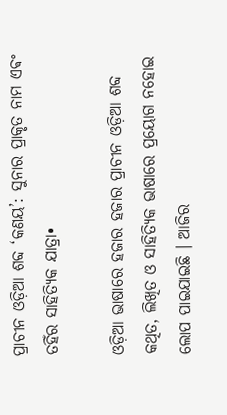ପ୍ରାଚୀନ ଓଡ଼ିଆ ଶବ୍ଦ ‘କଣୟ’: ସୁନାର ପ୍ରାକୃତ ନାମ ଏଵଂ ତହିଁର ସାହିତ୍ୟିକ ଯାତ୍ରା•

ଓଡ଼ିଆ ଭାଷାରେ ହଜାର ହଜାର ପ୍ରାଚୀନ ଓଡ଼ିଆ ଶବ୍ଦ କଥିତ, ଲିଖିତ ଓ ସାହିତ୍ୟିକ ଭାଷାରେ ପ୍ରୟୋଗ ନହୋଇ ଲୋପ ପାଇଯାଇଛି ।‌ ଆଜିର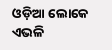ଓଡ଼ିଆ ଲୋକେ ଏଭଳି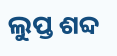ଲୁପ୍ତ ଶବ୍ଦ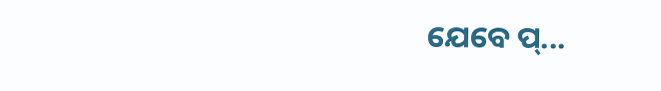ଯେବେ ପ୍...